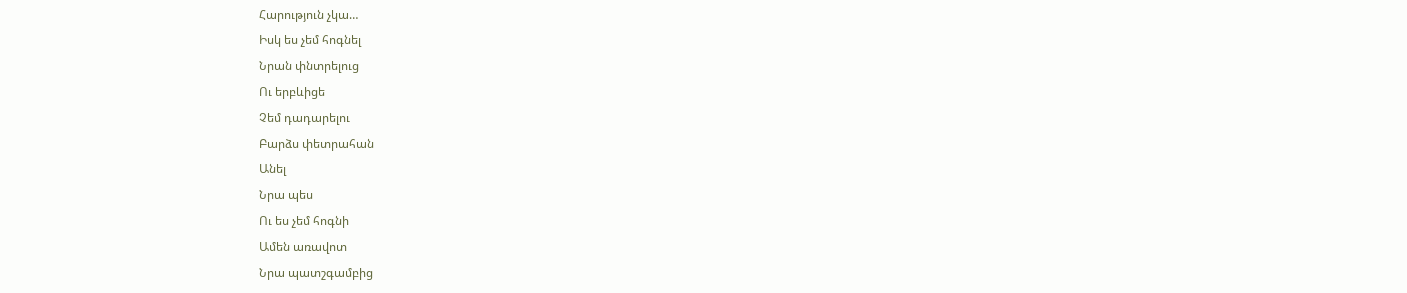Հարություն չկա…
Իսկ ես չեմ հոգնել
Նրան փնտրելուց
Ու երբևիցե
Չեմ դադարելու
Բարձս փետրահան
Անել
Նրա պես
Ու ես չեմ հոգնի
Ամեն առավոտ
Նրա պատշգամբից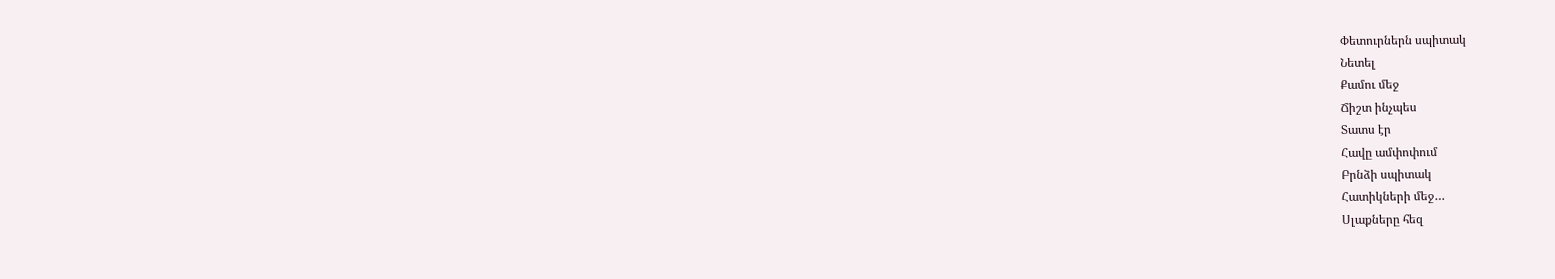Փետուրներն սպիտակ
Նետել
Քամու մեջ
Ճիշտ ինչպես
Տատս էր
Հավը ամփոփում
Բրնձի սպիտակ
Հատիկների մեջ…
Սլաքները հեզ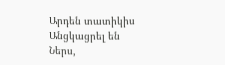Արդեն տատիկիս
Անցկացրել են
Ներս,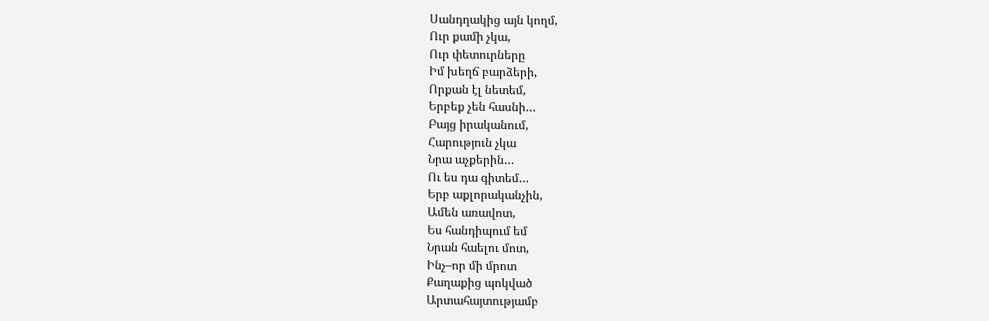Սանդղակից այն կողմ,
Ուր քամի չկա,
Ուր փետուրները
Իմ խեղճ բարձերի,
Որքան էլ նետեմ,
Երբեք չեն հասնի…
Բայց իրականում,
Հարություն չկա
Նրա աչքերին…
Ու ես դա գիտեմ…
Երբ աքլորականչին,
Ամեն առավոտ,
Ես հանդիպում եմ
Նրան հաելու մոտ,
Ինչ–որ մի մրոտ
Քաղաքից պոկված
Արտահայտությամբ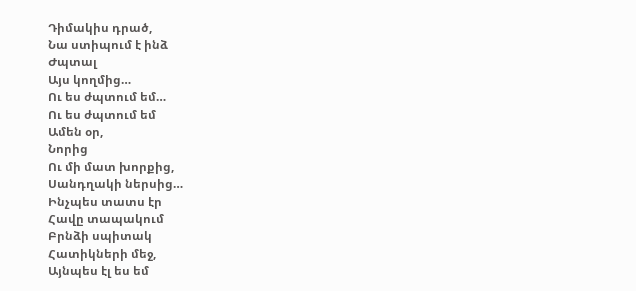Դիմակիս դրած,
Նա ստիպում է ինձ
Ժպտալ
Այս կողմից…
Ու ես ժպտում եմ…
Ու ես ժպտում եմ
Ամեն օր,
Նորից
Ու մի մատ խորքից,
Սանդղակի ներսից…
Ինչպես տատս էր
Հավը տապակում
Բրնձի սպիտակ
Հատիկների մեջ,
Այնպես էլ ես եմ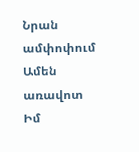Նրան ամփոփում
Ամեն առավոտ
Իմ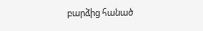բարձից հանած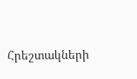Հրեշտակների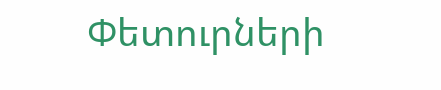Փետուրների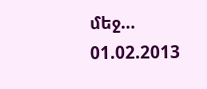մեջ…
01.02.2013